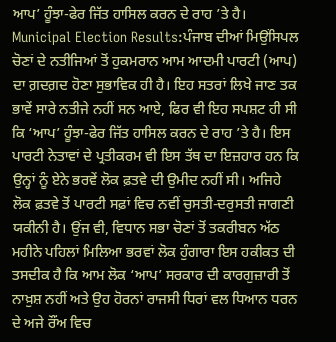ਆਪ’ ਹੂੰਝਾ-ਫੇਰ ਜਿੱਤ ਹਾਸਿਲ ਕਰਨ ਦੇ ਰਾਹ ’ਤੇ ਹੈ।
Municipal Election Results:ਪੰਜਾਬ ਦੀਆਂ ਮਿਉਂਸਿਪਲ ਚੋਣਾਂ ਦੇ ਨਤੀਜਿਆਂ ਤੋਂ ਹੁਕਮਰਾਨ ਆਮ ਆਦਮੀ ਪਾਰਟੀ (ਆਪ) ਦਾ ਗ਼ਦਗ਼ਦ ਹੋਣਾ ਸੁਭਾਵਿਕ ਹੀ ਹੈ। ਇਹ ਸਤਰਾਂ ਲਿਖੇ ਜਾਣ ਤਕ ਭਾਵੇਂ ਸਾਰੇ ਨਤੀਜੇ ਨਹੀਂ ਸਨ ਆਏ, ਫਿਰ ਵੀ ਇਹ ਸਪਸ਼ਟ ਹੀ ਸੀ ਕਿ ‘ਆਪ’ ਹੂੰਝਾ-ਫੇਰ ਜਿੱਤ ਹਾਸਿਲ ਕਰਨ ਦੇ ਰਾਹ ’ਤੇ ਹੈ। ਇਸ ਪਾਰਟੀ ਨੇਤਾਵਾਂ ਦੇ ਪ੍ਰਤੀਕਰਮ ਵੀ ਇਸ ਤੱਥ ਦਾ ਇਜ਼ਹਾਰ ਹਨ ਕਿ ਉਨ੍ਹਾਂ ਨੂੰ ਏਨੇ ਭਰਵੇਂ ਲੋਕ ਫ਼ਤਵੇ ਦੀ ਉਮੀਦ ਨਹੀਂ ਸੀ। ਅਜਿਹੇ ਲੋਕ ਫ਼ਤਵੇ ਤੋਂ ਪਾਰਟੀ ਸਫ਼ਾਂ ਵਿਚ ਨਵੀਂ ਚੁਸਤੀ-ਦਰੁਸਤੀ ਜਾਗਣੀ ਯਕੀਨੀ ਹੈ। ਉਂਜ ਵੀ, ਵਿਧਾਨ ਸਭਾ ਚੋਣਾਂ ਤੋਂ ਤਕਰੀਬਨ ਅੱਠ ਮਹੀਨੇ ਪਹਿਲਾਂ ਮਿਲਿਆ ਭਰਵਾਂ ਲੋਕ ਹੁੰਗਾਰਾ ਇਸ ਹਕੀਕਤ ਦੀ ਤਸਦੀਕ ਹੈ ਕਿ ਆਮ ਲੋਕ ‘ਆਪ’ ਸਰਕਾਰ ਦੀ ਕਾਰਗੁਜ਼ਾਰੀ ਤੋਂ ਨਾਖ਼ੁਸ਼ ਨਹੀਂ ਅਤੇ ਉਹ ਹੋਰਨਾਂ ਰਾਜਸੀ ਧਿਰਾਂ ਵਲ ਧਿਆਨ ਧਰਨ ਦੇ ਅਜੇ ਰੌਂਅ ਵਿਚ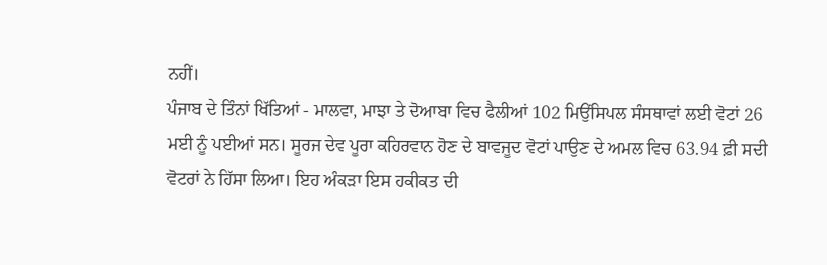ਨਹੀਂ।
ਪੰਜਾਬ ਦੇ ਤਿੰਨਾਂ ਖਿੱਤਿਆਂ - ਮਾਲਵਾ, ਮਾਝਾ ਤੇ ਦੋਆਬਾ ਵਿਚ ਫੈਲੀਆਂ 102 ਮਿਉਂਸਿਪਲ ਸੰਸਥਾਵਾਂ ਲਈ ਵੋਟਾਂ 26 ਮਈ ਨੂੰ ਪਈਆਂ ਸਨ। ਸੂਰਜ ਦੇਵ ਪੂਰਾ ਕਹਿਰਵਾਨ ਹੋਣ ਦੇ ਬਾਵਜੂਦ ਵੋਟਾਂ ਪਾਉਣ ਦੇ ਅਮਲ ਵਿਚ 63.94 ਫ਼ੀ ਸਦੀ ਵੋਟਰਾਂ ਨੇ ਹਿੱਸਾ ਲਿਆ। ਇਹ ਅੰਕੜਾ ਇਸ ਹਕੀਕਤ ਦੀ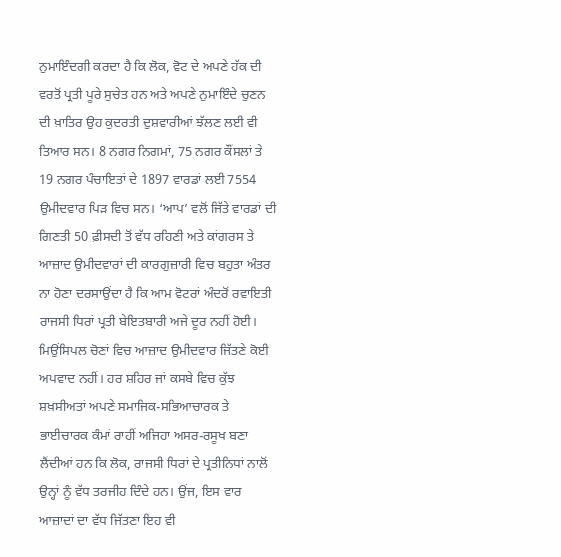ਨੁਮਾਇੰਦਗੀ ਕਰਦਾ ਹੈ ਕਿ ਲੋਕ, ਵੋਟ ਦੇ ਅਪਣੇ ਹੱਕ ਦੀ ਵਰਤੋਂ ਪ੍ਰਤੀ ਪੂਰੇ ਸੁਚੇਤ ਹਨ ਅਤੇ ਅਪਣੇ ਨੁਮਾਇੰਦੇ ਚੁਣਨ ਦੀ ਖ਼ਾਤਿਰ ਉਹ ਕੁਦਰਤੀ ਦੁਸ਼ਵਾਰੀਆਂ ਝੱਲਣ ਲਈ ਵੀ ਤਿਆਰ ਸਨ। 8 ਨਗਰ ਨਿਗਮਾਂ, 75 ਨਗਰ ਕੌਂਸਲਾਂ ਤੇ 19 ਨਗਰ ਪੰਚਾਇਤਾਂ ਦੇ 1897 ਵਾਰਡਾਂ ਲਈ 7554 ਉਮੀਦਵਾਰ ਪਿੜ ਵਿਚ ਸਨ। ‘ਆਪ’ ਵਲੋਂ ਜਿੱਤੇ ਵਾਰਡਾਂ ਦੀ ਗਿਣਤੀ 50 ਫ਼ੀਸਦੀ ਤੋਂ ਵੱਧ ਰਹਿਣੀ ਅਤੇ ਕਾਂਗਰਸ ਤੇ ਆਜ਼ਾਦ ਉਮੀਦਵਾਰਾਂ ਦੀ ਕਾਰਗੁਜ਼ਾਰੀ ਵਿਚ ਬਹੁਤਾ ਅੰਤਰ ਨਾ ਹੋਣਾ ਦਰਸਾਉਂਦਾ ਹੈ ਕਿ ਆਮ ਵੋਟਰਾਂ ਅੰਦਰੋਂ ਰਵਾਇਤੀ ਰਾਜਸੀ ਧਿਰਾਂ ਪ੍ਰਤੀ ਬੇਇਤਬਾਰੀ ਅਜੇ ਦੂਰ ਨਹੀਂ ਹੋਈ। ਮਿਉਂਸਿਪਲ ਚੋਣਾਂ ਵਿਚ ਆਜ਼ਾਦ ਉਮੀਦਵਾਰ ਜਿੱਤਣੇ ਕੋਈ ਅਪਵਾਦ ਨਹੀਂ। ਹਰ ਸ਼ਹਿਰ ਜਾਂ ਕਸਬੇ ਵਿਚ ਕੁੱਝ ਸ਼ਖ਼ਸੀਅਤਾਂ ਅਪਣੇ ਸਮਾਜਿਕ-ਸਭਿਆਚਾਰਕ ਤੇ ਭਾਈਚਾਰਕ ਕੰਮਾਂ ਰਾਹੀਂ ਅਜਿਹਾ ਅਸਰ-ਰਸੂਖ ਬਣਾ ਲੈਂਦੀਆਂ ਹਨ ਕਿ ਲੋਕ, ਰਾਜਸੀ ਧਿਰਾਂ ਦੇ ਪ੍ਰਤੀਨਿਧਾਂ ਨਾਲੋਂ ਉਨ੍ਹਾਂ ਨੂੰ ਵੱਧ ਤਰਜੀਹ ਦਿੰਦੇ ਹਨ। ਉਂਜ, ਇਸ ਵਾਰ ਆਜ਼ਾਦਾਂ ਦਾ ਵੱਧ ਜਿੱਤਣਾ ਇਹ ਵੀ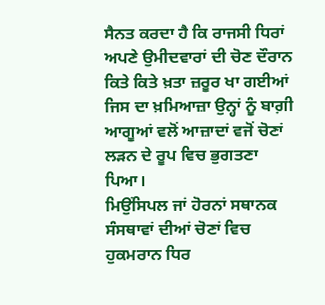ਸੈਨਤ ਕਰਦਾ ਹੈ ਕਿ ਰਾਜਸੀ ਧਿਰਾਂ ਅਪਣੇ ਉਮੀਦਵਾਰਾਂ ਦੀ ਚੋਣ ਦੌਰਾਨ ਕਿਤੇ ਕਿਤੇ ਖ਼ਤਾ ਜ਼ਰੂਰ ਖਾ ਗਈਆਂ ਜਿਸ ਦਾ ਖ਼ਮਿਆਜ਼ਾ ਉਨ੍ਹਾਂ ਨੂੰ ਬਾਗ਼ੀ ਆਗੂਆਂ ਵਲੋਂ ਆਜ਼ਾਦਾਂ ਵਜੋਂ ਚੋਣਾਂ ਲੜਨ ਦੇ ਰੂਪ ਵਿਚ ਭੁਗਤਣਾ ਪਿਆ।
ਮਿਉਂਸਿਪਲ ਜਾਂ ਹੋਰਨਾਂ ਸਥਾਨਕ ਸੰਸਥਾਵਾਂ ਦੀਆਂ ਚੋਣਾਂ ਵਿਚ ਹੁਕਮਰਾਨ ਧਿਰ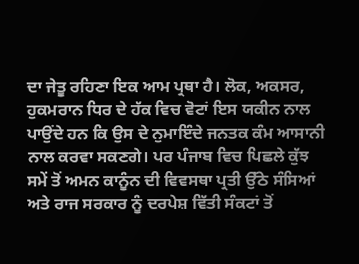ਦਾ ਜੇਤੂ ਰਹਿਣਾ ਇਕ ਆਮ ਪ੍ਰਥਾ ਹੈ। ਲੋਕ, ਅਕਸਰ, ਹੁਕਮਰਾਨ ਧਿਰ ਦੇ ਹੱਕ ਵਿਚ ਵੋਟਾਂ ਇਸ ਯਕੀਨ ਨਾਲ ਪਾਉਂਦੇ ਹਨ ਕਿ ਉਸ ਦੇ ਨੁਮਾਇੰਦੇ ਜਨਤਕ ਕੰਮ ਆਸਾਨੀ ਨਾਲ ਕਰਵਾ ਸਕਣਗੇ। ਪਰ ਪੰਜਾਬ ਵਿਚ ਪਿਛਲੇ ਕੁੱਝ ਸਮੇਂ ਤੋਂ ਅਮਨ ਕਾਨੂੰਨ ਦੀ ਵਿਵਸਥਾ ਪ੍ਰਤੀ ਉੱਠੇ ਸੰਸਿਆਂ ਅਤੇ ਰਾਜ ਸਰਕਾਰ ਨੂੰ ਦਰਪੇਸ਼ ਵਿੱਤੀ ਸੰਕਟਾਂ ਤੋਂ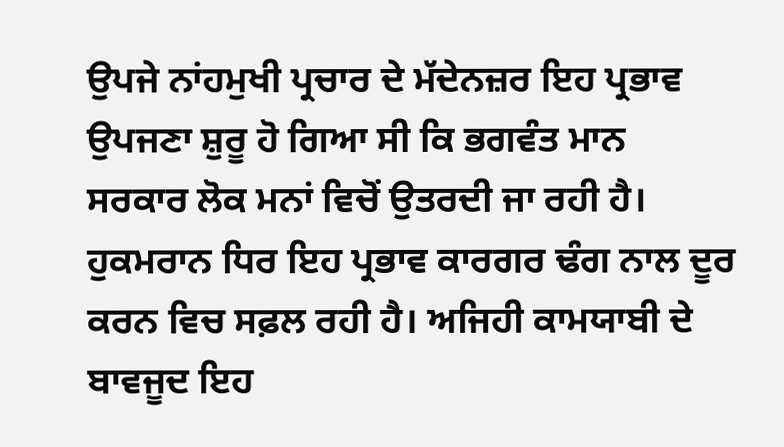ਉਪਜੇ ਨਾਂਹਮੁਖੀ ਪ੍ਰਚਾਰ ਦੇ ਮੱਦੇਨਜ਼ਰ ਇਹ ਪ੍ਰਭਾਵ ਉਪਜਣਾ ਸ਼ੁਰੂ ਹੋ ਗਿਆ ਸੀ ਕਿ ਭਗਵੰਤ ਮਾਨ ਸਰਕਾਰ ਲੋਕ ਮਨਾਂ ਵਿਚੋਂ ਉਤਰਦੀ ਜਾ ਰਹੀ ਹੈ। ਹੁਕਮਰਾਨ ਧਿਰ ਇਹ ਪ੍ਰਭਾਵ ਕਾਰਗਰ ਢੰਗ ਨਾਲ ਦੂਰ ਕਰਨ ਵਿਚ ਸਫ਼ਲ ਰਹੀ ਹੈ। ਅਜਿਹੀ ਕਾਮਯਾਬੀ ਦੇ ਬਾਵਜੂਦ ਇਹ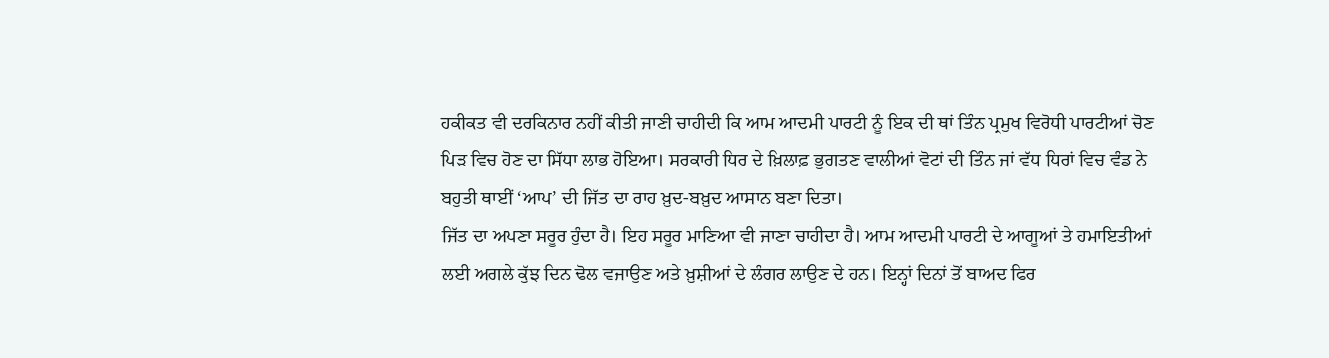ਹਕੀਕਤ ਵੀ ਦਰਕਿਨਾਰ ਨਹੀਂ ਕੀਤੀ ਜਾਣੀ ਚਾਹੀਦੀ ਕਿ ਆਮ ਆਦਮੀ ਪਾਰਟੀ ਨੂੰ ਇਕ ਦੀ ਥਾਂ ਤਿੰਨ ਪ੍ਰਮੁਖ ਵਿਰੋਧੀ ਪਾਰਟੀਆਂ ਚੋਣ ਪਿੜ ਵਿਚ ਹੋਣ ਦਾ ਸਿੱਧਾ ਲਾਭ ਹੋਇਆ। ਸਰਕਾਰੀ ਧਿਰ ਦੇ ਖ਼ਿਲਾਫ਼ ਭੁਗਤਣ ਵਾਲੀਆਂ ਵੋਟਾਂ ਦੀ ਤਿੰਨ ਜਾਂ ਵੱਧ ਧਿਰਾਂ ਵਿਚ ਵੰਡ ਨੇ ਬਹੁਤੀ ਥਾਈਂ ‘ਆਪ’ ਦੀ ਜਿੱਤ ਦਾ ਰਾਹ ਖ਼ੁਦ-ਬਖ਼ੁਦ ਆਸਾਨ ਬਣਾ ਦਿਤਾ।
ਜਿੱਤ ਦਾ ਅਪਣਾ ਸਰੂਰ ਹੁੰਦਾ ਹੈ। ਇਹ ਸਰੂਰ ਮਾਣਿਆ ਵੀ ਜਾਣਾ ਚਾਹੀਦਾ ਹੈ। ਆਮ ਆਦਮੀ ਪਾਰਟੀ ਦੇ ਆਗੂਆਂ ਤੇ ਹਮਾਇਤੀਆਂ ਲਈ ਅਗਲੇ ਕੁੱਝ ਦਿਨ ਢੋਲ ਵਜਾਉਣ ਅਤੇ ਖ਼ੁਸ਼ੀਆਂ ਦੇ ਲੰਗਰ ਲਾਉਣ ਦੇ ਹਨ। ਇਨ੍ਹਾਂ ਦਿਨਾਂ ਤੋਂ ਬਾਅਦ ਫਿਰ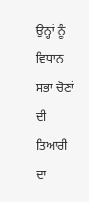ਉਨ੍ਹਾਂ ਨੂੰ ਵਿਧਾਨ ਸਭਾ ਚੋਣਾਂ ਦੀ ਤਿਆਰੀ ਦਾ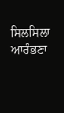ਸਿਲਸਿਲਾ ਆਰੰਭਣਾ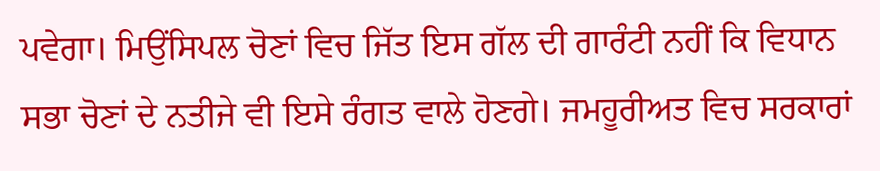ਪਵੇਗਾ। ਮਿਉਂਸਿਪਲ ਚੋਣਾਂ ਵਿਚ ਜਿੱਤ ਇਸ ਗੱਲ ਦੀ ਗਾਰੰਟੀ ਨਹੀਂ ਕਿ ਵਿਧਾਨ ਸਭਾ ਚੋਣਾਂ ਦੇ ਨਤੀਜੇ ਵੀ ਇਸੇ ਰੰਗਤ ਵਾਲੇ ਹੋਣਗੇ। ਜਮਹੂਰੀਅਤ ਵਿਚ ਸਰਕਾਰਾਂ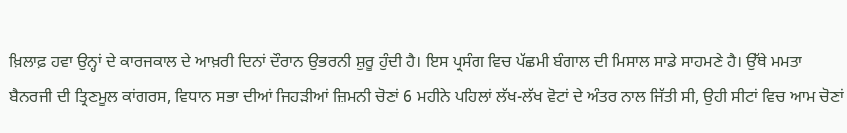ਖ਼ਿਲਾਫ਼ ਹਵਾ ਉਨ੍ਹਾਂ ਦੇ ਕਾਰਜਕਾਲ ਦੇ ਆਖ਼ਰੀ ਦਿਨਾਂ ਦੌਰਾਨ ਉਭਰਨੀ ਸ਼ੁਰੂ ਹੁੰਦੀ ਹੈ। ਇਸ ਪ੍ਰਸੰਗ ਵਿਚ ਪੱਛਮੀ ਬੰਗਾਲ ਦੀ ਮਿਸਾਲ ਸਾਡੇ ਸਾਹਮਣੇ ਹੈ। ਉੱਥੇ ਮਮਤਾ ਬੈਨਰਜੀ ਦੀ ਤ੍ਰਿਣਮੂਲ ਕਾਂਗਰਸ, ਵਿਧਾਨ ਸਭਾ ਦੀਆਂ ਜਿਹੜੀਆਂ ਜ਼ਿਮਨੀ ਚੋਣਾਂ 6 ਮਹੀਨੇ ਪਹਿਲਾਂ ਲੱਖ-ਲੱਖ ਵੋਟਾਂ ਦੇ ਅੰਤਰ ਨਾਲ ਜਿੱਤੀ ਸੀ, ਉਹੀ ਸੀਟਾਂ ਵਿਚ ਆਮ ਚੋਣਾਂ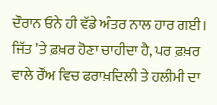ਦੌਰਾਨ ਓਨੇ ਹੀ ਵੱਡੇ ਅੰਤਰ ਨਾਲ ਹਾਰ ਗਈ। ਜਿੱਤ ’ਤੇ ਫ਼ਖ਼ਰ ਹੋਣਾ ਚਾਹੀਦਾ ਹੈ, ਪਰ ਫ਼ਖ਼ਰ ਵਾਲੇ ਰੌਂਅ ਵਿਚ ਫਰਾਖ਼ਦਿਲੀ ਤੇ ਹਲੀਮੀ ਦਾ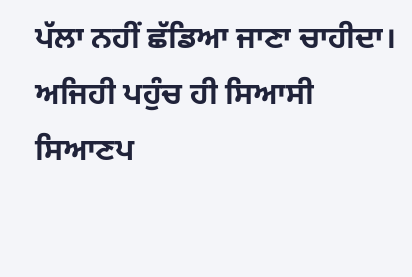ਪੱਲਾ ਨਹੀਂ ਛੱਡਿਆ ਜਾਣਾ ਚਾਹੀਦਾ। ਅਜਿਹੀ ਪਹੁੰਚ ਹੀ ਸਿਆਸੀ ਸਿਆਣਪ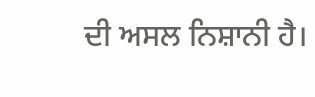ਦੀ ਅਸਲ ਨਿਸ਼ਾਨੀ ਹੈ।